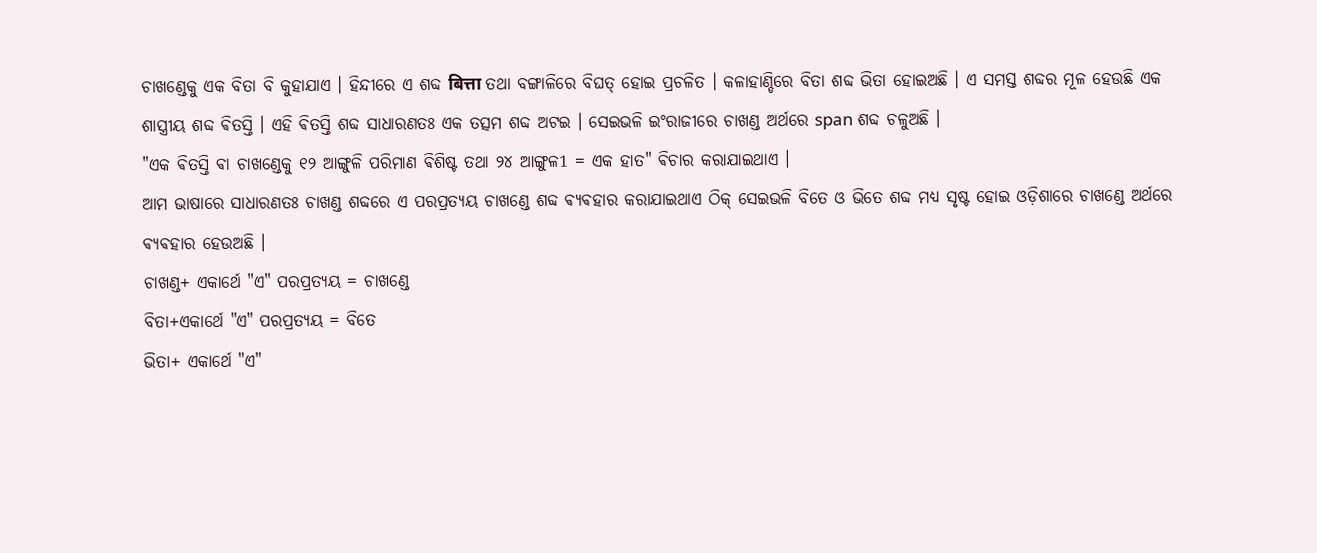ଚାଖଣ୍ଡେକୁ ଏକ ବିତା ବି କୁହାଯାଏ । ହିନ୍ଦୀରେ ଏ ଶବ୍ଦ बित्ता ତଥା ବଙ୍ଗାଳିରେ ବିଘତ୍ ହୋଇ ପ୍ରଚଳିତ । କଳାହାଣ୍ଡିରେ ବିତା ଶବ୍ଦ ଭିତା ହୋଇଅଛି । ଏ ସମସ୍ତ ଶବ୍ଦର ମୂଳ ହେଉଛି ଏକ ଶାସ୍ତ୍ରୀୟ ଶବ୍ଦ ଵିତସ୍ତି । ଏହି ଵିତସ୍ତି ଶବ୍ଦ ସାଧାରଣତଃ ଏକ ତତ୍ସମ ଶବ୍ଦ ଅଟଇ । ସେଇଭଳି ଇଂରାଜୀରେ ଚାଖଣ୍ଡ ଅର୍ଥରେ span ଶବ୍ଦ ଚଳୁଅଛି ।
"ଏକ ଵିତସ୍ତି ଵା ଚାଖଣ୍ଡେକୁ ୧୨ ଆଙ୍ଗୁଳି ପରିମାଣ ଵିଶିଷ୍ଟ ତଥା ୨୪ ଆଙ୍ଗୁଳ1 = ଏକ ହାତ" ଵିଚାର କରାଯାଇଥାଏ ।
ଆମ ଭାଷାରେ ସାଧାରଣତଃ ଚାଖଣ୍ଡ ଶବ୍ଦରେ ଏ ପରପ୍ରତ୍ଯୟ ଚାଖଣ୍ଡେ ଶବ୍ଦ ଵ୍ୟଵହାର କରାଯାଇଥାଏ ଠିକ୍ ସେଇଭଳି ବିତେ ଓ ଭିତେ ଶବ୍ଦ ମଧ୍ୟ ସୃଷ୍ଟ ହୋଇ ଓଡ଼ିଶାରେ ଚାଖଣ୍ଡେ ଅର୍ଥରେ ଵ୍ଯଵହାର ହେଉଅଛି ।
ଚାଖଣ୍ଡ+ ଏକାର୍ଥେ "ଏ" ପରପ୍ରତ୍ଯୟ = ଚାଖଣ୍ଡେ
ବିତା+ଏକାର୍ଥେ "ଏ" ପରପ୍ରତ୍ଯୟ = ବିତେ
ଭିତା+ ଏକାର୍ଥେ "ଏ"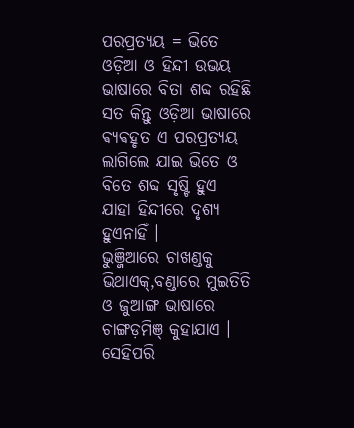ପରପ୍ରତ୍ଯୟ = ଭିତେ
ଓଡ଼ିଆ ଓ ହିନ୍ଦୀ ଉଭୟ ଭାଷାରେ ବିତା ଶବ୍ଦ ରହିଛି ସତ କିନ୍ତୁ ଓଡ଼ିଆ ଭାଷାରେ ଵ୍ଯଵହୃତ ଏ ପରପ୍ରତ୍ଯୟ ଲାଗିଲେ ଯାଇ ଭିତେ ଓ ବିତେ ଶବ୍ଦ ସୃଷ୍ଟି ହୁଏ ଯାହା ହିନ୍ଦୀରେ ଦୃଶ୍ୟ ହୁଏନାହିଁ ।
ଭୁଞ୍ଜିଆରେ ଚାଖଣ୍ଡକୁ ଭିଥାଏକ୍,ବଣ୍ଡାରେ ମୁଇତିତି ଓ ଜୁଆଙ୍ଗ ଭାଷାରେ ଚାଙ୍ଗଡ଼ମିଞ୍ କୁହାଯାଏ । ସେହିପରି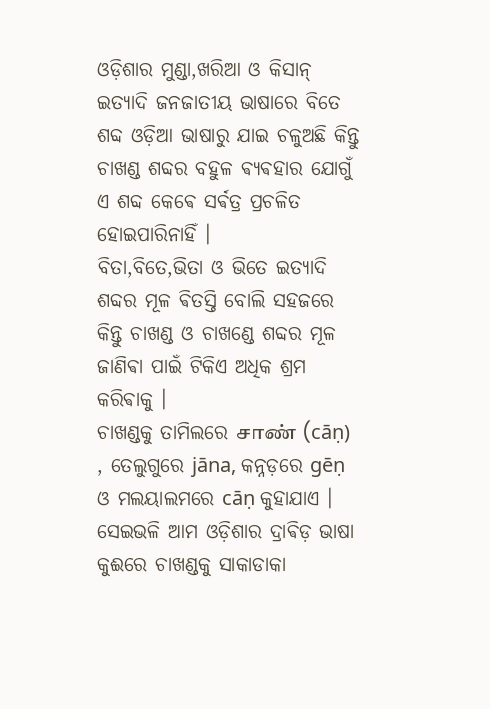ଓଡ଼ିଶାର ମୁଣ୍ଡା,ଖରିଆ ଓ କିସାନ୍ ଇତ୍ୟାଦି ଜନଜାତୀୟ ଭାଷାରେ ବିତେ ଶବ୍ଦ ଓଡ଼ିଆ ଭାଷାରୁ ଯାଇ ଚଳୁଅଛି କିନ୍ତୁ ଚାଖଣ୍ଡ ଶବ୍ଦର ବହୁଳ ଵ୍ଯଵହାର ଯୋଗୁଁ ଏ ଶବ୍ଦ କେଵେ ସର୍ଵତ୍ର ପ୍ରଚଳିତ ହୋଇପାରିନାହିଁ ।
ବିତା,ବିତେ,ଭିତା ଓ ଭିତେ ଇତ୍ୟାଦି ଶବ୍ଦର ମୂଳ ଵିତସ୍ତି ବୋଲି ସହଜରେ କିନ୍ତୁ ଚାଖଣ୍ଡ ଓ ଚାଖଣ୍ଡେ ଶବ୍ଦର ମୂଳ ଜାଣିଵା ପାଇଁ ଟିକିଏ ଅଧିକ ଶ୍ରମ କରିଵାକୁ ।
ଚାଖଣ୍ଡକୁ ତାମିଲରେ சாண் (cāṇ) , ତେଲୁଗୁରେ jāna, କନ୍ନଡ଼ରେ gēṇ ଓ ମଲୟାଲମରେ cāṇ କୁହାଯାଏ । ସେଇଭଳି ଆମ ଓଡ଼ିଶାର ଦ୍ରାଵିଡ଼ ଭାଷା କୁଈରେ ଚାଖଣ୍ଡକୁ ସାକାଡାକା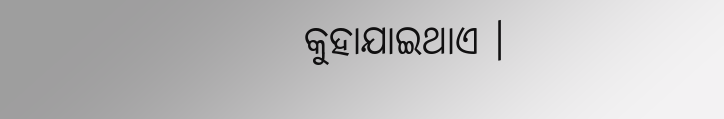କୁହାଯାଇଥାଏ ।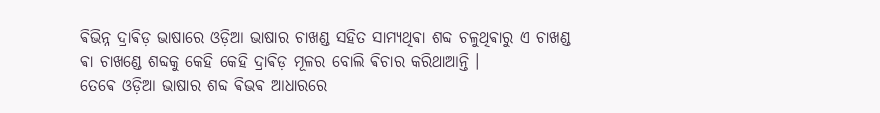ଵିଭିନ୍ନ ଦ୍ରାଵିଡ଼ ଭାଷାରେ ଓଡ଼ିଆ ଭାଷାର ଚାଖଣ୍ଡ ସହିତ ସାମ୍ଯଥିଵା ଶବ୍ଦ ଚଳୁଥିଵାରୁ ଏ ଚାଖଣ୍ଡ ଵା ଚାଖଣ୍ଡେ ଶବ୍ଦକୁ କେହି କେହି ଦ୍ରାଵିଡ଼ ମୂଳର ବୋଲି ଵିଚାର କରିଥାଆନ୍ତି ।
ତେଵେ ଓଡ଼ିଆ ଭାଷାର ଶବ୍ଦ ଵିଭଵ ଆଧାରରେ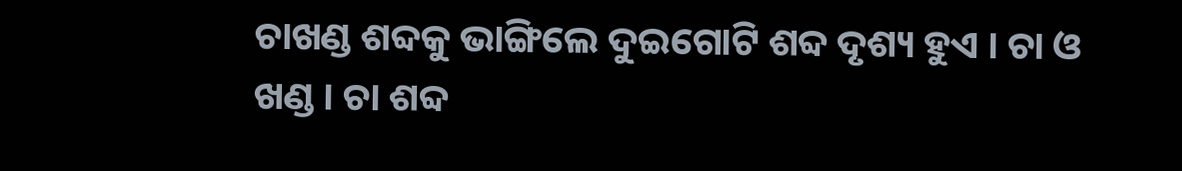ଚାଖଣ୍ଡ ଶବ୍ଦକୁ ଭାଙ୍ଗିଲେ ଦୁଇଗୋଟି ଶବ୍ଦ ଦୃଶ୍ୟ ହୁଏ । ଚା ଓ ଖଣ୍ଡ । ଚା ଶବ୍ଦ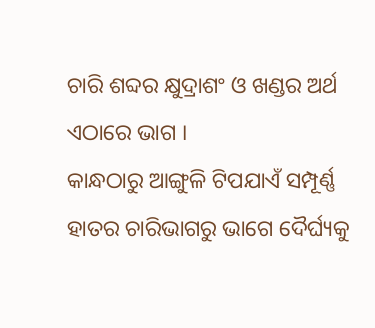ଚାରି ଶବ୍ଦର କ୍ଷୁଦ୍ରାଶଂ ଓ ଖଣ୍ଡର ଅର୍ଥ ଏଠାରେ ଭାଗ ।
କାନ୍ଧଠାରୁ ଆଙ୍ଗୁଳି ଟିପଯାଏଁ ସମ୍ପୂର୍ଣ୍ଣ ହାତର ଚାରିଭାଗରୁ ଭାଗେ ଦୈର୍ଘ୍ୟକୁ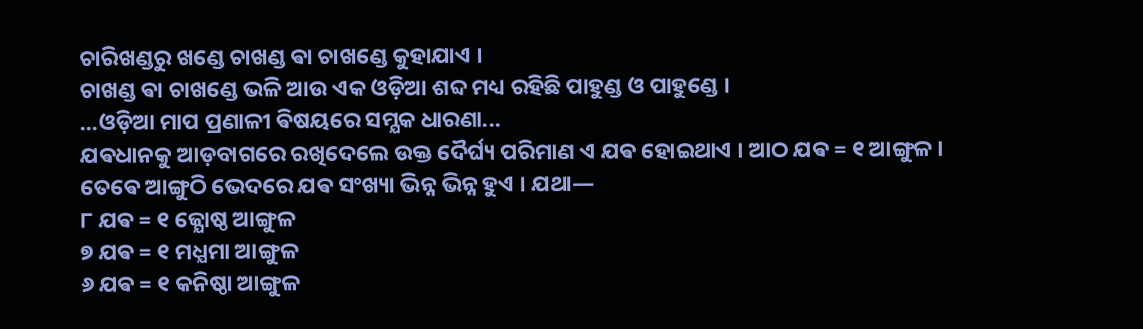ଚାରିଖଣ୍ଡରୁ ଖଣ୍ଡେ ଚାଖଣ୍ଡ ଵା ଚାଖଣ୍ଡେ କୁହାଯାଏ ।
ଚାଖଣ୍ଡ ଵା ଚାଖଣ୍ଡେ ଭଳି ଆଉ ଏକ ଓଡ଼ିଆ ଶବ୍ଦ ମଧ୍ୟ ରହିଛି ପାହୁଣ୍ଡ ଓ ପାହୁଣ୍ଡେ ।
...ଓଡ଼ିଆ ମାପ ପ୍ରଣାଳୀ ଵିଷୟରେ ସମ୍ଯକ ଧାରଣା...
ଯଵଧାନକୁ ଆଡ଼ବାଗରେ ରଖିଦେଲେ ଉକ୍ତ ଦୈର୍ଘ୍ୟ ପରିମାଣ ଏ ଯଵ ହୋଇଥାଏ । ଆଠ ଯଵ = ୧ ଆଙ୍ଗୁଳ । ତେଵେ ଆଙ୍ଗୁଠି ଭେଦରେ ଯଵ ସଂଖ୍ୟା ଭିନ୍ନ ଭିନ୍ନ ହୁଏ । ଯଥା―
୮ ଯଵ = ୧ ଜ୍ଯୋଷ୍ଠ ଆଙ୍ଗୁଳ
୭ ଯଵ = ୧ ମଧ୍ଯମା ଆଙ୍ଗୁଳ
୬ ଯଵ = ୧ କନିଷ୍ଠା ଆଙ୍ଗୁଳ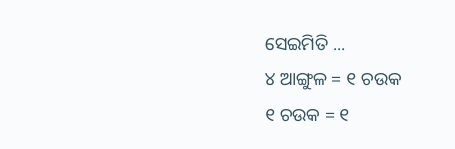ସେଇମିତି ...
୪ ଆଙ୍ଗୁଳ = ୧ ଚଉକ
୧ ଚଉକ = ୧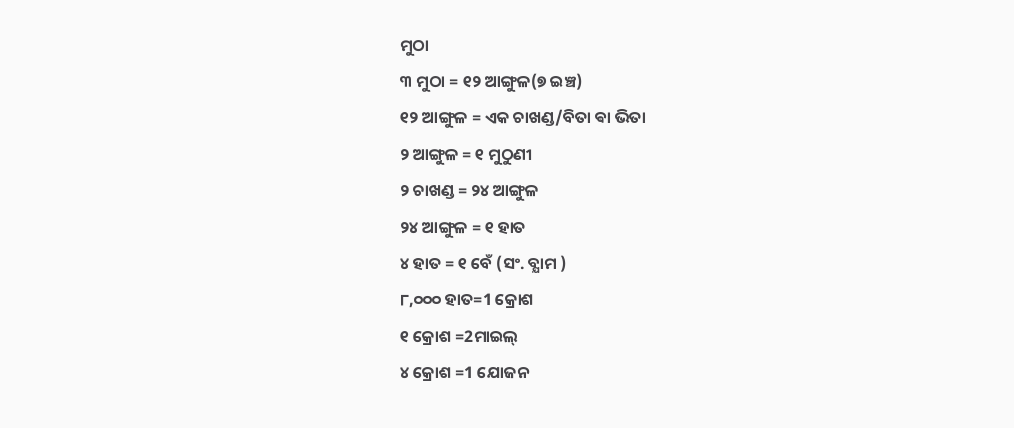ମୁଠା
୩ ମୁଠା = ୧୨ ଆଙ୍ଗୁଳ(୭ ଇଞ୍ଚ)
୧୨ ଆଙ୍ଗୁଳ = ଏକ ଚାଖଣ୍ଡ/ବିତା ଵା ଭିତା
୨ ଆଙ୍ଗୁଳ = ୧ ମୁଠୁଣୀ
୨ ଚାଖଣ୍ଡ = ୨୪ ଆଙ୍ଗୁଳ
୨୪ ଆଙ୍ଗୁଳ = ୧ ହାତ
୪ ହାତ = ୧ ବେଁ (ସଂ. ବ୍ଯାମ )
୮,୦୦୦ ହାତ=1 କ୍ରୋଶ
୧ କ୍ରୋଶ =2ମାଇଲ୍
୪ କ୍ରୋଶ =1 ଯୋଜନ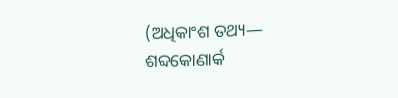(ଅଧିକାଂଶ ତଥ୍ୟ― ଶବ୍ଦକୋଣାର୍କ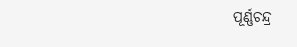ପୂର୍ଣ୍ଣଚନ୍ଦ୍ର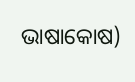ଭାଷାକୋଷ)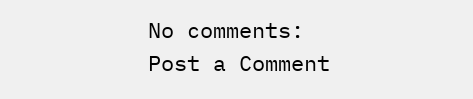No comments:
Post a Comment